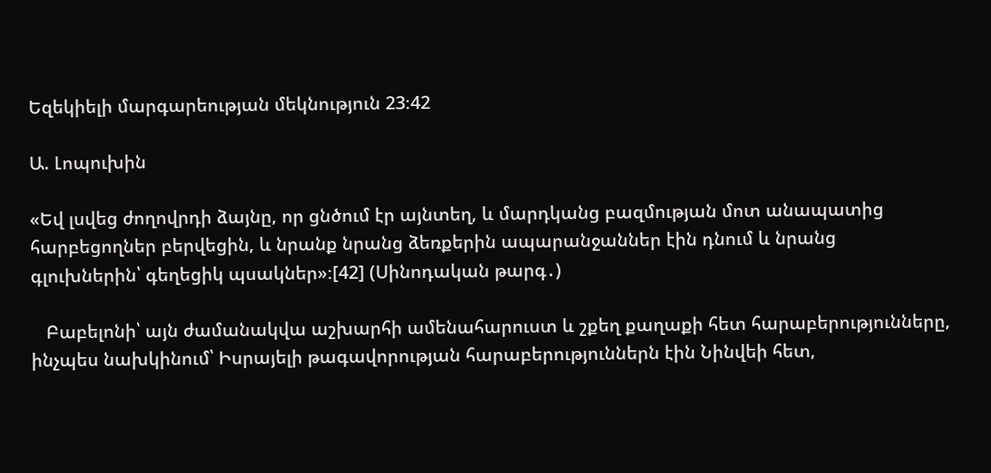Եզեկիելի մարգարեության մեկնություն 23։42

Ա. Լոպուխին

«Եվ լսվեց ժողովրդի ձայնը, որ ցնծում էր այնտեղ, և մարդկանց բազմության մոտ անապատից հարբեցողներ բերվեցին, և նրանք նրանց ձեռքերին ապարանջաններ էին դնում և նրանց գլուխներին՝ գեղեցիկ պսակներ»։[42] (Սինոդական թարգ․)

   Բաբելոնի՝ այն ժամանակվա աշխարհի ամենահարուստ և շքեղ քաղաքի հետ հարաբերությունները, ինչպես նախկինում՝ Իսրայելի թագավորության հարաբերություններն էին Նինվեի հետ,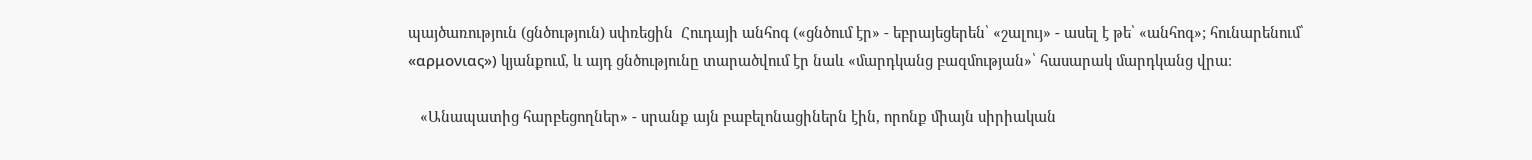պայծառություն (ցնծություն) սփռեցին  Հուդայի անհոգ («ցնծում էր» - եբրայեցերեն՝ «շալույ» - ասել է թե՝ «անհոգ»; հունարենում՝ «αρμονιας») կյանքում, և այդ ցնծությունը տարածվում էր նաև «մարդկանց բազմության»՝ հասարակ մարդկանց վրա։

   «Անապատից հարբեցողներ» - սրանք այն բաբելոնացիներն էին, որոնք միայն սիրիական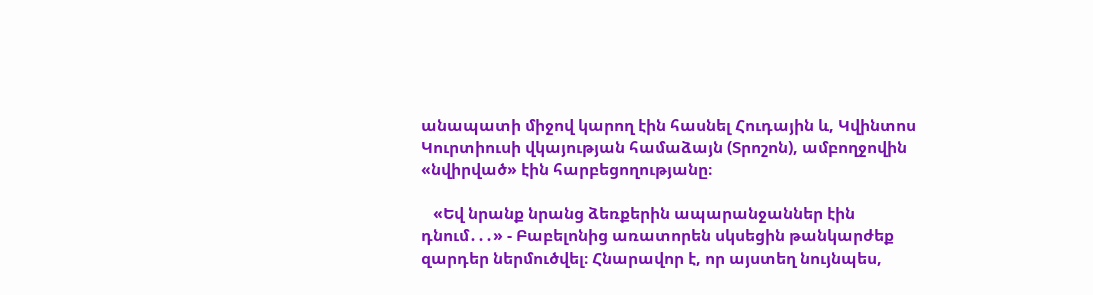անապատի միջով կարող էին հասնել Հուդային և, Կվինտոս Կուրտիուսի վկայության համաձայն (Տրոշոն), ամբողջովին «նվիրված» էին հարբեցողությանը։

   «Եվ նրանք նրանց ձեռքերին ապարանջաններ էին դնում․․․» - Բաբելոնից առատորեն սկսեցին թանկարժեք զարդեր ներմուծվել։ Հնարավոր է, որ այստեղ նույնպես,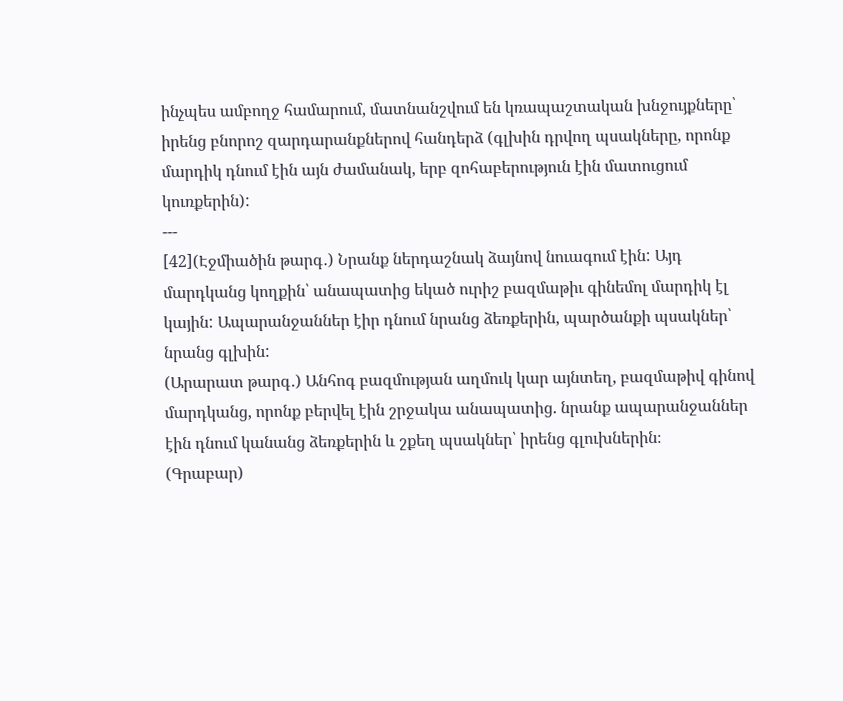ինչպես ամբողջ համարում, մատնանշվում են կռապաշտական խնջույքները՝ իրենց բնորոշ զարդարանքներով հանդերձ (գլխին դրվող պսակները, որոնք մարդիկ դնում էին այն ժամանակ, երբ զոհաբերություն էին մատուցում կուռքերին):
---
[42](Էջմիածին թարգ․) Նրանք ներդաշնակ ձայնով նուագում էին: Այդ մարդկանց կողքին՝ անապատից եկած ուրիշ բազմաթիւ գինեմոլ մարդիկ էլ կային: Ապարանջաններ էիր դնում նրանց ձեռքերին, պարծանքի պսակներ՝ նրանց գլխին:
(Արարատ թարգ․) Անհոգ բազմության աղմուկ կար այնտեղ, բազմաթիվ գինով մարդկանց, որոնք բերվել էին շրջակա անապատից. նրանք ապարանջաններ էին դնում կանանց ձեռքերին և շքեղ պսակներ՝ իրենց գլուխներին։
(Գրաբար)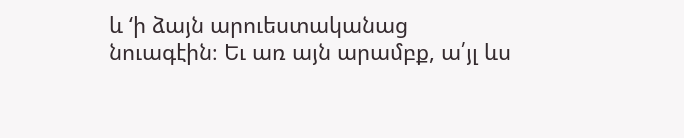և ‘ի ձայն արուեստականաց նուագէին։ Եւ առ այն արամբք, ա՛յլ ևս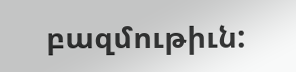բազմութիւն: